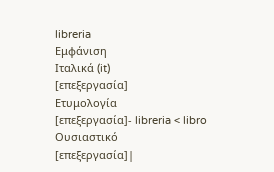libreria
Εμφάνιση
Ιταλικά (it)
[επεξεργασία]
Ετυμολογία
[επεξεργασία]- libreria < libro
Ουσιαστικό
[επεξεργασία]|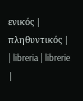ενικός | πληθυντικός |
| libreria | librerie |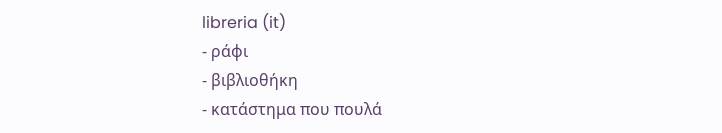libreria (it)
- ράφι
- βιβλιοθήκη
- κατάστημα που πουλά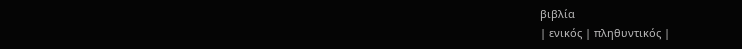βιβλία
| ενικός | πληθυντικός |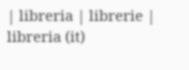| libreria | librerie |
libreria (it)